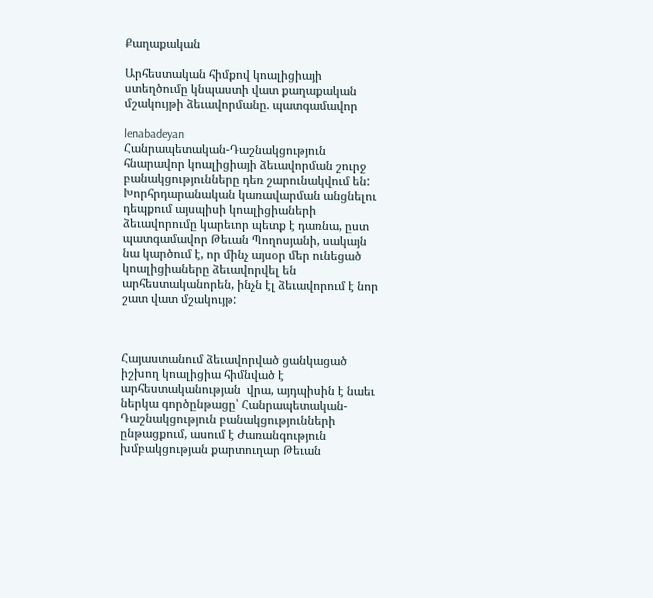Քաղաքական

Արհեստական հիմքով կոալիցիայի ստեղծումը կնպաստի վատ քաղաքական մշակույթի ձեւավորմանը. պատգամավոր

lenabadeyan
Հանրապետական-Դաշնակցություն հնարավոր կոալիցիայի ձեւավորման շուրջ բանակցությունները դեռ շարունակվում են: Խորհրդարանական կառավարման անցնելու դեպքում այսպիսի կոալիցիաների ձեւավորումը կարեւոր պետք է դառնա, ըստ պատգամավոր Թեւան Պողոսյանի, սակայն նա կարծում է, որ մինչ այսօր մեր ունեցած կոալիցիաները ձեւավորվել են արհեստականորեն, ինչն էլ ձեւավորում է նոր շատ վատ մշակույթ:



Հայաստանում ձեւավորված ցանկացած իշխող կոալիցիա հիմնված է արհեստականության  վրա, այդպիսին է նաեւ ներկա գործընթացը՝ Հանրապետական-Դաշնակցություն բանակցությունների ընթացքում, ասում է Ժառանգություն խմբակցության քարտուղար Թեւան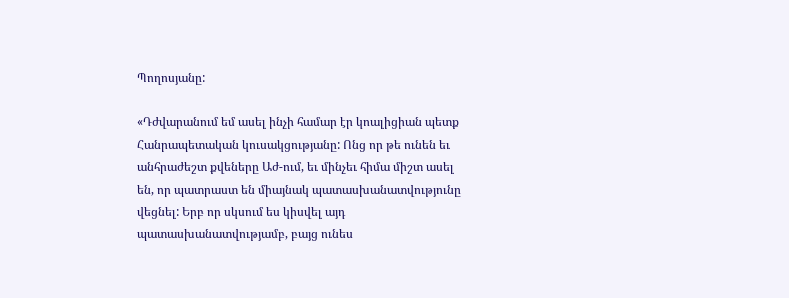Պողոսյանը:

«Դժվարանում եմ ասել ինչի համար էր կոալիցիան պետք Հանրապետական կուսակցությանը: Ոնց որ թե ունեն եւ անհրաժեշտ քվեները Աժ-ում, եւ մինչեւ հիմա միշտ ասել են, որ պատրաստ են միայնակ պատասխանատվությունը վեցնել: Երբ որ սկսում ես կիսվել այդ պատասխանատվությամբ, բայց ունես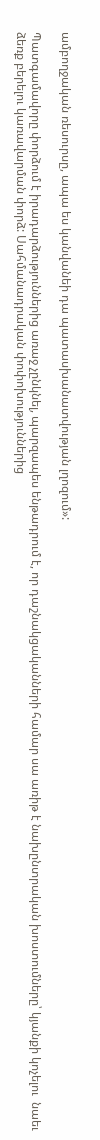ամբողջական ռեսուրսը, ապա ես կանվանեի դա պատասխանատվության լղոզում»:

Պատգամավորը փորձում է իրադարձություններից առաջ չընկնել, պարզապես ենթադրում է, որ դաշնակցականների համար սա առիթ է նախընտրական խոստումները՝ կյանքի կոչելու  նաեւ ձեռք բերելու կառավարման փորձ: Սահմանադրական փոփոխություններից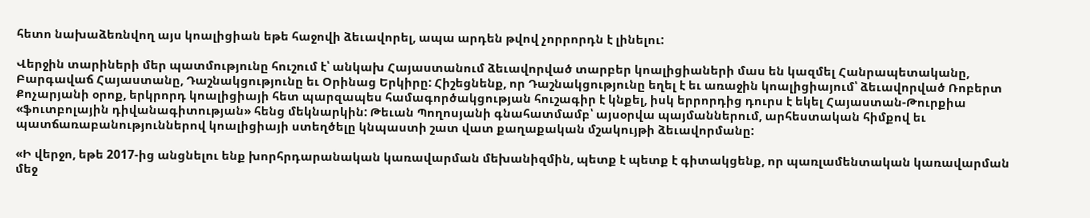հետո նախաձեռնվող այս կոալիցիան եթե հաջովի ձեւավորել, ապա արդեն թվով չորրորդն է լինելու:

Վերջին տարիների մեր պատմությունը հուշում է՝ անկախ Հայաստանում ձեւավորված տարբեր կոալիցիաների մաս են կազմել Հանրապետականը, Բարգավաճ Հայաստանը, Դաշնակցությունը եւ Օրինաց Երկիրը: Հիշեցնենք, որ Դաշնակցությունը եղել է եւ առաջին կոալիցիայում՝ ձեւավորված Ռոբերտ Քոչարյանի օրոք, երկրորդ կոալիցիայի հետ պարզապես համագործակցության հուշագիր է կնքել, իսկ երրորդից դուրս է եկել Հայաստան-Թուրքիա «ֆուտբոլային դիվանագիտության» հենց մեկնարկին: Թեւան Պողոսյանի գնահատմամբ՝ այսօրվա պայմաններում, արհեստական հիմքով եւ պատճառաբանություններով կոալիցիայի ստեղծելը կնպաստի շատ վատ քաղաքական մշակույթի ձեւավորմանը:

«Ի վերջո, եթե 2017-ից անցնելու ենք խորհրդարանական կառավարման մեխանիզմին, պետք է պետք է գիտակցենք, որ պառլամենտական կառավարման մեջ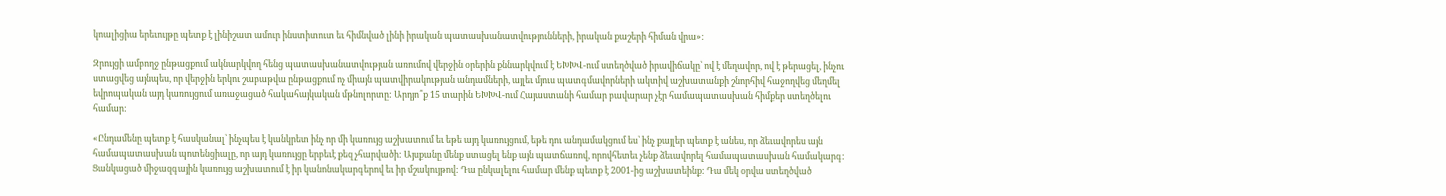կոալիցիա երեւույթը պետք է լինիշատ ամուր ինստիտուտ եւ հիմնված լինի իրական պատասխանատվությունների, իրական քաշերի հիման վրա»:

Զրույցի ամբողջ ընթացքում ակնարկվող հենց պատասխանատվության առումով վերջին օրերին քննարկվում է ԵԽԽՎ-ում ստեղծված իրավիճակը՝ ով է մեղավոր, ով է թերացել, ինչու ստացվեց այնպես, որ վերջին երկու շաբաթվա ընթացքում ոչ միայն պատվիրակության անդամների, այլեւ մյուս պատգմավորների ակտիվ աշխատանքի շնորհիվ հաջողվեց մեղմել եվրոպական այդ կառույցում առաջացած հակահայկական մթնոլորտը: Արդյո՞ք 15 տարին ԵԽԽՎ-ում Հայաստանի համար բավարար չէր համապատասխան հիմքեր ստեղծելու համար:

«Ընդամենը պետք է հասկանալ՝ ինչպես է կանկրետ ինչ որ մի կառույց աշխատում եւ եթե այդ կառույցում, եթե դու անդամակցում ես՝ ինչ քայլեր պետք է անես, որ ձեւավորես այն համապատասխան պոտենցիալը, որ այդ կառույցը երբեւէ քեզ չհարվածի: Այսքանը մենք ստացել ենք այն պատճառով, որովհետեւ չենք ձեւավորել համապատասխան համակարգ: Ցանկացած միջազգային կառույց աշխատում է իր կանոնակարգերով եւ իր մշակույթով: Դա ընկալելու համար մենք պետք է 2001-ից աշխատեինք: Դա մեկ օրվա ստեղծված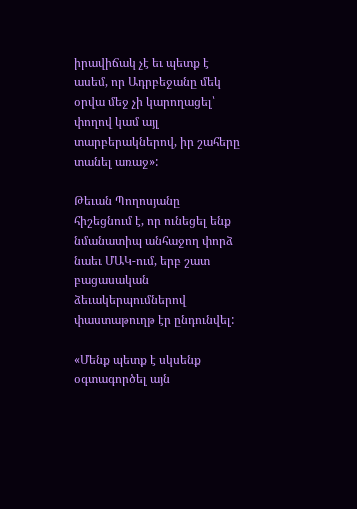իրավիճակ չէ եւ պետք է ասեմ, որ Ադրբեջանը մեկ օրվա մեջ չի կարողացել՝ փողով կամ այլ տարբերակներով, իր շահերը տանել առաջ»:

Թեւան Պողոսյանը հիշեցնում է, որ ունեցել ենք նմանատիպ անհաջող փորձ նաեւ ՄԱԿ-ում, երբ շատ բացասական ձեւակերպումներով փաստաթուղթ էր ընդունվել:

«Մենք պետք է սկսենք օգտագործել այն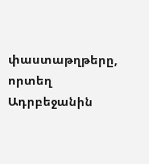փաստաթղթերը, որտեղ Ադրբեջանին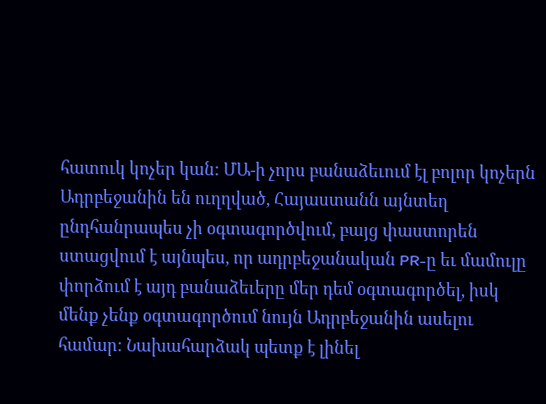հատուկ կոչեր կան: ՄԱ-ի չորս բանաձեւում էլ բոլոր կոչերն Ադրբեջանին են ուղղված, Հայաստանն այնտեղ ընդհանրապես չի օգտագործվում, բայց փաստորեն ստացվում է այնպես, որ ադրբեջանական PR-ը եւ մամուլը փորձում է այդ բանաձեւերը մեր դեմ օգտագործել, իսկ մենք չենք օգտագործում նույն Ադրբեջանին ասելու համար: Նախահարձակ պետք է լինել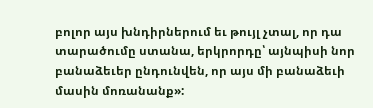բոլոր այս խնդիրներում եւ թույլ չտալ, որ դա տարածումը ստանա, երկրորդը՝ այնպիսի նոր բանաձեւեր ընդունվեն, որ այս մի բանաձեւի մասին մոռանանք»: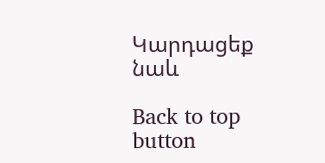Կարդացեք նաև

Back to top button